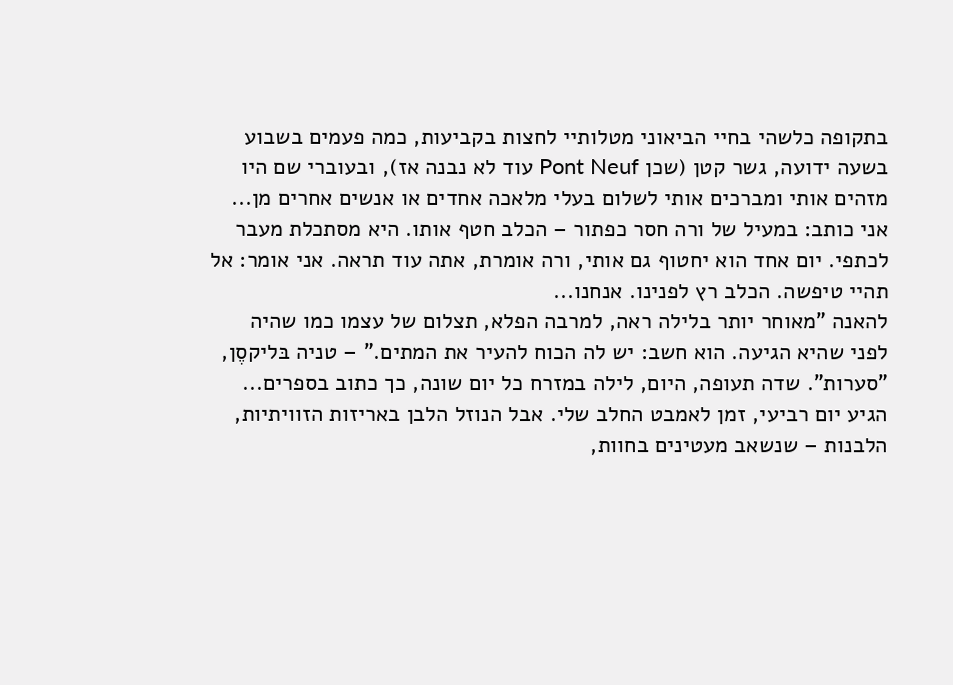בתקופה כלשהי בחיי הביאוני מטלותיי לחצות בקביעות, כמה פעמים בשבוע בשעה ידועה, גשר קטן (שכן Pont Neuf עוד לא נבנה אז), ובעוברי שם היו מזהים אותי ומברכים אותי לשלום בעלי מלאכה אחדים או אנשים אחרים מן...
אני כותב: במעיל של ורה חסר כפתור – הכלב חטף אותו. היא מסתכלת מעבר לכתפי. יום אחד הוא יחטוף גם אותי, ורה אומרת, אתה עוד תראה. אני אומר: אל תהיי טיפשה. הכלב רץ לפנינו. אנחנו...
להאנה "מאוחר יותר בלילה ראה, למרבה הפלא, תצלום של עצמו כמו שהיה לפני שהיא הגיעה. הוא חשב: יש לה הכוח להעיר את המתים." – טניה בּליקסֶן, "סערות". שדה תעופה, היום, לילה במזרח כל יום שונה, כך כתוב בספרים...
הגיע יום רביעי, זמן לאמבט החלב שלי. אבל הנוזל הלבן באריזות הזוויתיות, הלבנות – שנשאב מעטינים בחוות,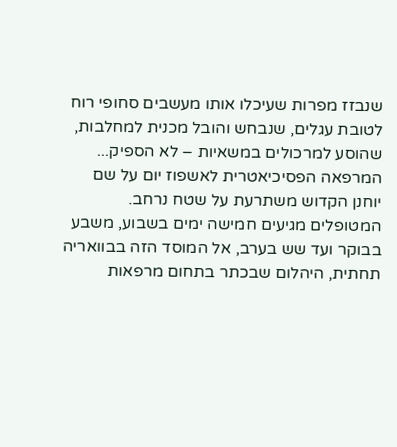שנבזז מפרות שעיכלו אותו מעשבים סחופי רוח לטובת עגלים, שנבחש והובל מכנית למחלבות, שהוסע למרכולים במשאיות – לא הספיק...
המרפאה הפסיכיאטרית לאשפוז יום על שם יוחנן הקדוש משתרעת על שטח נרחב. המטופלים מגיעים חמישה ימים בשבוע, משבע בבוקר ועד שש בערב, אל המוסד הזה בבוואריה תחתית, היהלום שבכתר בתחום מרפאות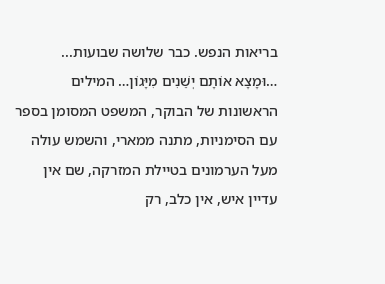בריאות הנפש. כבר שלושה שבועות...
…וּמָצָא אוֹתָם יְשֵׁנִים מִיָּגוֹן… המילים הראשונות של הבוקר, המשפט המסומן בספר עם הסימניות, מתנה ממארי, והשמש עולה מעל הערמונים בטיילת המזרקה, שם אין עדיין איש, אין כלב, רק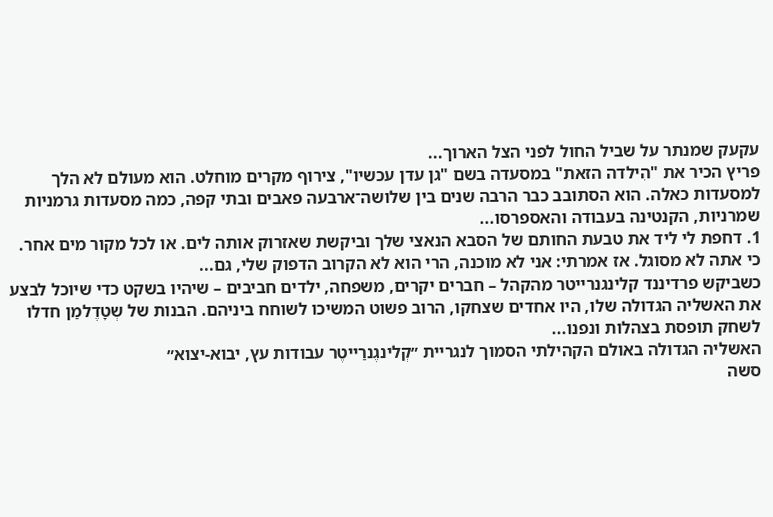עקעק שמנתר על שביל החול לפני הצל הארוך...
פריץ הכיר את "הִילדה הזאת" במסעדה בשם "גן עדן עכשיו", צירוף מקרים מוחלט. הוא מעולם לא הלך למסעדות כאלה. הוא הסתובב כבר הרבה שנים בין שלושה־ארבעה פאבים ובתי קפה, כמה מסעדות גרמניות שמרניות, הקנטינה בעבודה והאספרסו...
1. דחפת לי ליד את טבעת החותם של הסבא הנאצי שלך וביקשת שאזרוק אותה לים. או לכל מקור מים אחר. כי אתה לא מסוגל. אז אמרתי: אני לא מוכנה, הרי הוא לא הקרוב הדפוק שלי, גם...
כשביקש פרדיננד קלינגנרייטר מהקהל – חברים יקרים, משפחה, ילדים חביבים – שיהיו בשקט כדי שיוכל לבצע את האשליה הגדולה שלו, היו אחדים שצחקו, הרוב פשוט המשיכו לשוחח ביניהם. הבנות של שְטָדֶלמַן חדלו לשחק תופסת בצהלות ונפנו...
האשליה הגדולה באולם הקהילתי הסמוך לנגריית ״קְלינגֶנרַייטֶר עבודות עץ, יבוא-יצוא״
סשה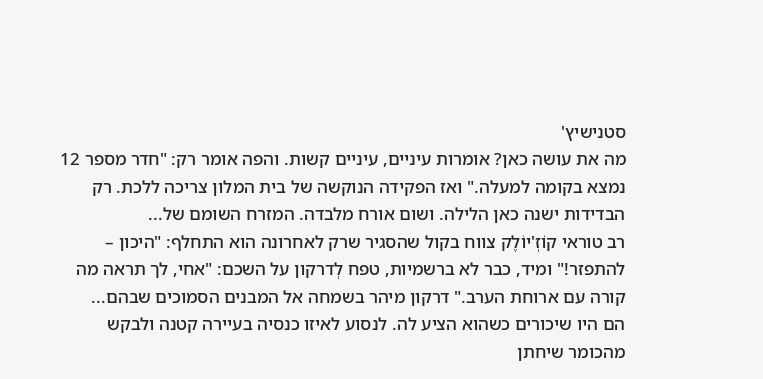סטנישיץ'
מה את עושה כאן? אומרות עיניים, עיניים קשות. והפה אומר רק: "חדר מספר 12 נמצא בקומה למעלה." ואז הפקידה הנוקשה של בית המלון צריכה ללכת. רק הבדידות ישנה כאן הלילה. ושום אורח מלבדה. המזרח השומם של...
רב טוראי קוֹזְ'יוֹלֶק צווח בקול שהסגיר שרק לאחרונה הוא התחלף: "היכון – להתפזר!" ומיד, כבר לא ברשמיות, טפח לְדרקון על השכם: "אחי, לך תראה מה קורה עם ארוחת הערב." דרקון מיהר בשמחה אל המבנים הסמוכים שבהם...
הם היו שיכורים כשהוא הציע לה. לנסוע לאיזו כנסיה בעיירה קטנה ולבקש מהכומר שיחתן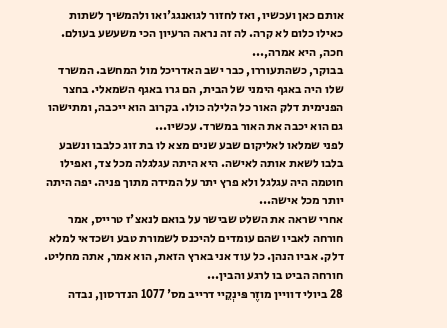אותם כאן ועכשיו, ואז לחזור לגואנגג'ואו ולהמשיך לשתות כאילו כלום לא קרה. לה זה נראה הרעיון הכי משעשע בעולם. חכה, היא אמרה,...
בבוקר, כשהתעוררו, כבר ישב האדריכל מול המחשב. המשרד שלו היה באגף הימני של הבית, הם גרו באגף השמאלי. בחצר הפנימית דלק האור כל הלילה כולו. בקרוב הוא ייכבה, ומתישהו גם הוא יכבה את האור במשרד. עכשיו...
לפני שמלאו לאליקום שבע שנים מצא לו בת זוג כלבבו ונשבע בלבו לשאת אותה לאישה. היא היתה עגלגלה מכל צד, ואפילו חוטמה היה עגלגל ולא פרץ יתר על המידה מתוך פניה. יפה היתה יותר מכל אישה...
אחרי שראה את השלט שבישר על בואם לנאצ'ז טרייס, אמר חורחה לאביו שהם עומדים להיכנס לשמורת טבע ושכדאי למלא דלק. אביו הנהן. כל עוד אני בארץ הזאת, הוא אמר, אתה מחליט. חורחה הביט בו לרגע והבין...
28 ביולי דוויין מוזֶר פּינְקֵיי דרייב מס' 1077 הנדרסון, נבדה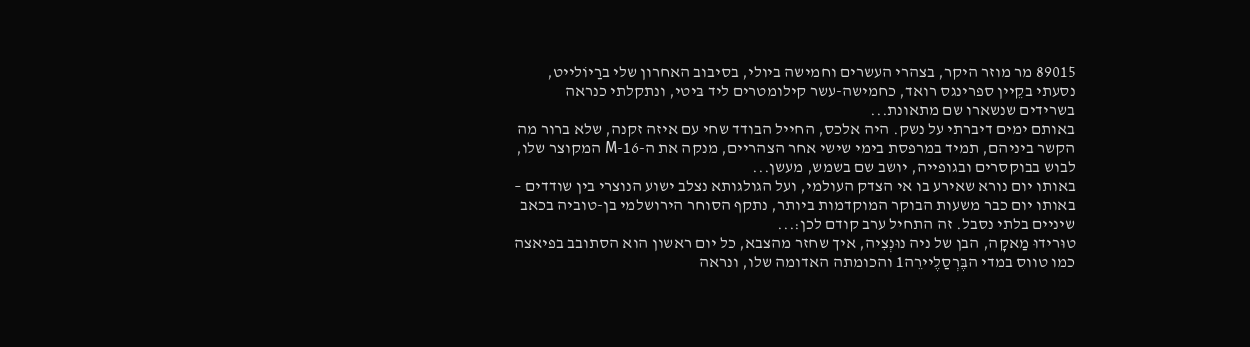89015 מר מוזר היקר, בצהרי העשרים וחמישה ביולי, בסיבוב האחרון שלי ברַיוֹלייט, נסעתי בקֵיין ספרינגס רואד, כחמישה-עשר קילומטרים ליד בּיטי, ונתקלתי כנראה בשרידים שנשארו שם מתאונת...
באותם ימים דיברתי על נשק. היה אלכס, החייל הבודד שחי עם איזה זקנה, שלא ברור מה הקשר ביניהם, תמיד במרפסת בימי שישי אחר הצהריים, מנקה את ה-16-M המקוצר שלו, לבוש בבוקסרים ובגופייה, יושב שם בשמש, מעשן...
באותו יום נורא שאירע בו אי הצדק העולמי, ועל הגולגותא נצלב ישוע הנוצרי בין שודדים – באותו יום כבר משעות הבוקר המוקדמות ביותר, נתקף הסוחר הירושלמי בן-טוביה בכאב שיניים בלתי נסבל. זה התחיל ערב קודם לכן:...
טוּרידוּ מַאקָה, הבן של ניה נוּנְצִיה, איך שחזר מהצבא, כל יום ראשון הוא הסתובב בפיאצה כמו טווס במדי הבֶּרְסַלֶיירֵה1 והכומתה האדומה שלו, ונראה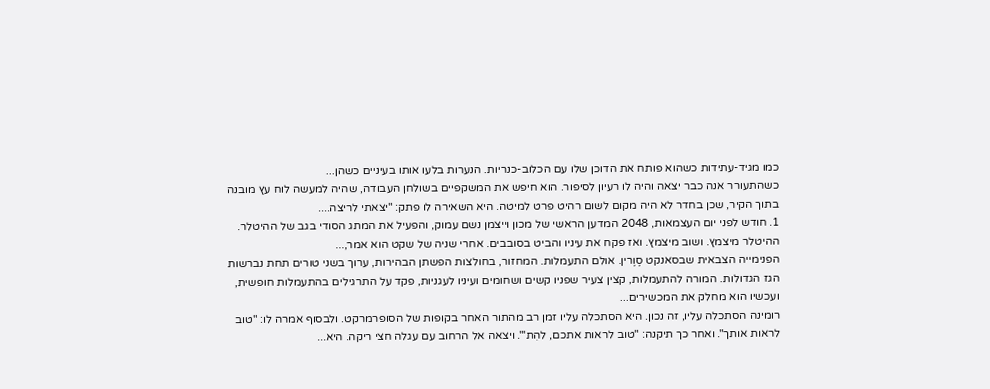כמו מגיד-עתידות כשהוא פותח את הדוכן שלו עם הכלוב-כנריות. הנערות בלעו אותו בעיניים כשהן...
כשהתעורר אנה כבר יצאה והיה לו רעיון לסיפור. הוא חיפש את המשקפיים בשולחן העבודה, שהיה למעשה לוח עץ מובנה בתוך הקיר, שכן בחדר לא היה מקום לשום רהיט פרט למיטה. היא השאירה לו פתק: "יצאתי לריצה....
1. חודש לפני יום העצמאות, 2048 המדען הראשי של מכון וייצמן נשם עמוק, והפעיל את המתג הסודי בגב של ההיטלר. ההיטלר מיצמץ. ושוב מיצמץ. ואז פקח את עיניו והביט בסובבים. אחרי שניה של שקט הוא אמר,...
הפנימייה הצבאית שבסאנקט סֶוֶרין. אולם התעמלות. המחזור, בחולצות הפשתן הבהירות, ערוך בשני טורים תחת נברשות הגז הגדולות. המורה להתעמלות, קצין צעיר שפניו קשים ושחומים ועיניו לעגניות, פקד על התרגילים בהתעמלות חופשית, ועכשיו הוא מחלק את המכשירים...
רומינה הסתכלה עליו, זה נכון. היא הסתכלה עליו זמן רב מהתור האחר בקופות של הסופרמרקט. ולבסוף אמרה לו: "טוב לראות אותך". ואחר כך תיקנה: "טוב לראות אתכם, להִת'". ויצאה אל הרחוב עם עגלה חצי ריקה. היא...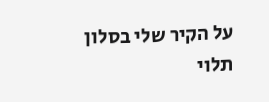על הקיר שלי בסלון תלוי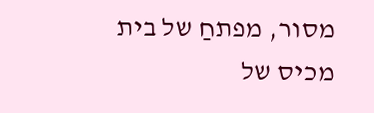מסור, מפתחַ של בית מכיס של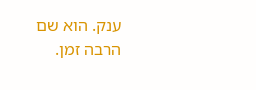ענק. הוא שם הרבה זמן.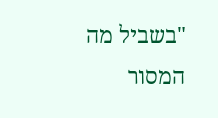"בשביל מה המסור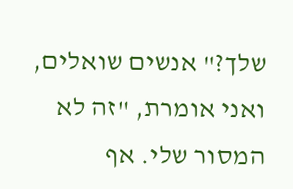שלך?" אנשים שואלים, ואני אומרת, "זה לא המסור שלי. אף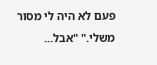פעם לא היה לי מסור משלי." "אבל...